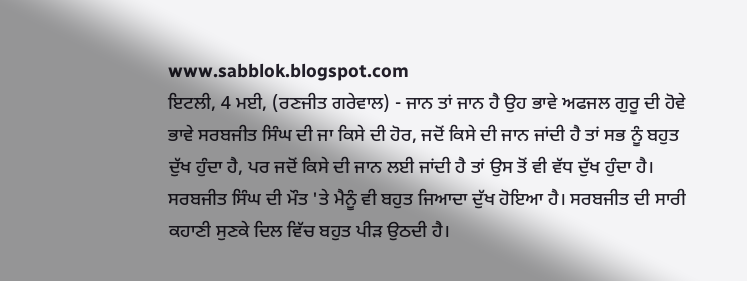www.sabblok.blogspot.com
ਇਟਲੀ, 4 ਮਈ, (ਰਣਜੀਤ ਗਰੇਵਾਲ) - ਜਾਨ ਤਾਂ ਜਾਨ ਹੈ ਉਹ ਭਾਵੇ ਅਫਜਲ ਗੁਰੂ ਦੀ ਹੋਵੇ ਭਾਵੇ ਸਰਬਜੀਤ ਸਿੰਘ ਦੀ ਜਾ ਕਿਸੇ ਦੀ ਹੋਰ, ਜਦੋਂ ਕਿਸੇ ਦੀ ਜਾਨ ਜਾਂਦੀ ਹੈ ਤਾਂ ਸਭ ਨੂੰ ਬਹੁਤ ਦੁੱਖ ਹੁੰਦਾ ਹੈ, ਪਰ ਜਦੋਂ ਕਿਸੇ ਦੀ ਜਾਨ ਲਈ ਜਾਂਦੀ ਹੈ ਤਾਂ ਉਸ ਤੋਂ ਵੀ ਵੱਧ ਦੁੱਖ ਹੁੰਦਾ ਹੈ। ਸਰਬਜੀਤ ਸਿੰਘ ਦੀ ਮੌਤ 'ਤੇ ਮੈਨੂੰ ਵੀ ਬਹੁਤ ਜਿਆਦਾ ਦੁੱਖ ਹੋਇਆ ਹੈ। ਸਰਬਜੀਤ ਦੀ ਸਾਰੀ ਕਹਾਣੀ ਸੁਣਕੇ ਦਿਲ ਵਿੱਚ ਬਹੁਤ ਪੀੜ ਉਠਦੀ ਹੈ।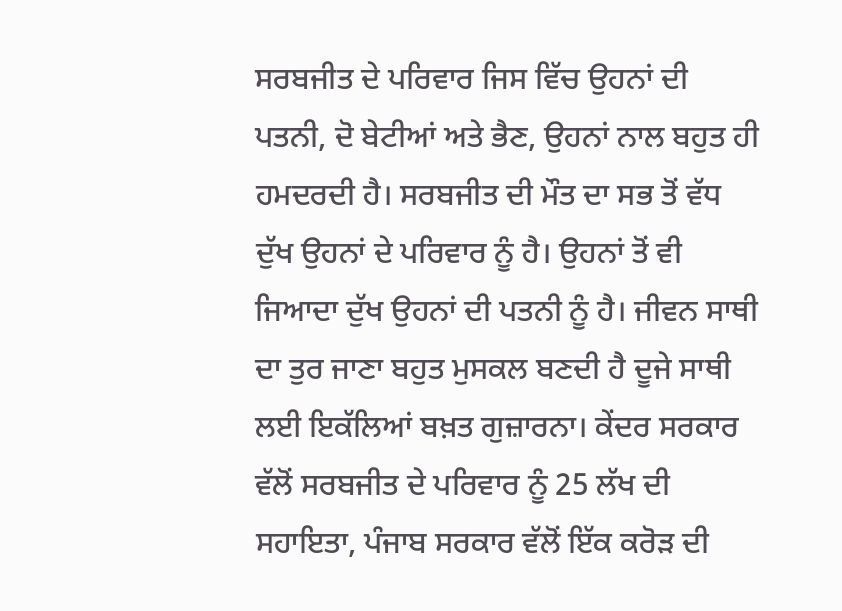ਸਰਬਜੀਤ ਦੇ ਪਰਿਵਾਰ ਜਿਸ ਵਿੱਚ ਉਹਨਾਂ ਦੀ ਪਤਨੀ, ਦੋ ਬੇਟੀਆਂ ਅਤੇ ਭੈਣ, ਉਹਨਾਂ ਨਾਲ ਬਹੁਤ ਹੀ ਹਮਦਰਦੀ ਹੈ। ਸਰਬਜੀਤ ਦੀ ਮੌਤ ਦਾ ਸਭ ਤੋਂ ਵੱਧ ਦੁੱਖ ਉਹਨਾਂ ਦੇ ਪਰਿਵਾਰ ਨੂੰ ਹੈ। ਉਹਨਾਂ ਤੋਂ ਵੀ ਜਿਆਦਾ ਦੁੱਖ ਉਹਨਾਂ ਦੀ ਪਤਨੀ ਨੂੰ ਹੈ। ਜੀਵਨ ਸਾਥੀ ਦਾ ਤੁਰ ਜਾਣਾ ਬਹੁਤ ਮੁਸਕਲ ਬਣਦੀ ਹੈ ਦੂਜੇ ਸਾਥੀ ਲਈ ਇਕੱਲਿਆਂ ਬਖ਼ਤ ਗੁਜ਼ਾਰਨਾ। ਕੇਂਦਰ ਸਰਕਾਰ ਵੱਲੋਂ ਸਰਬਜੀਤ ਦੇ ਪਰਿਵਾਰ ਨੂੰ 25 ਲੱਖ ਦੀ ਸਹਾਇਤਾ, ਪੰਜਾਬ ਸਰਕਾਰ ਵੱਲੋਂ ਇੱਕ ਕਰੋੜ ਦੀ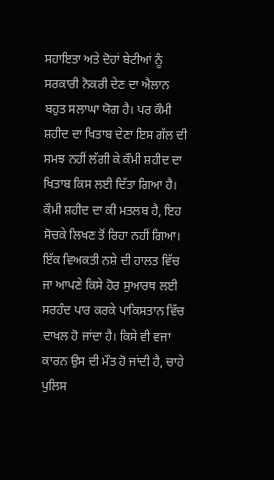ਸਹਾਇਤਾ ਅਤੇ ਦੋਹਾਂ ਬੇਟੀਆਂ ਨੂੰ ਸਰਕਾਰੀ ਨੋਕਰੀ ਦੇਣ ਦਾ ਐਲਾਨ ਬਹੁਤ ਸਲਾਘਾ ਯੋਗ ਹੈ। ਪਰ ਕੌਮੀ ਸ਼ਹੀਦ ਦਾ ਖਿਤਾਬ ਦੇਣਾ ਇਸ ਗੱਲ ਦੀ ਸਮਝ ਨਹੀਂ ਲੱਗੀ ਕੇ ਕੌਮੀ ਸ਼ਹੀਦ ਦਾ ਖਿਤਾਬ ਕਿਸ ਲਈ ਦਿੱਤਾ ਗਿਆ ਹੈ। ਕੌਮੀ ਸ਼ਹੀਦ ਦਾ ਕੀ ਮਤਲਬ ਹੈ, ਇਹ ਸੋਚਕੇ ਲਿਖਣ ਤੋਂ ਰਿਹਾ ਨਹੀਂ ਗਿਆ। ਇੱਕ ਵਿਅਕਤੀ ਨਸ਼ੇ ਦੀ ਹਾਲਤ ਵਿੱਚ ਜਾ ਆਪਣੇ ਕਿਸੇ ਹੋਰ ਸੁਆਰਥ ਲਈ ਸਰਹੰਦ ਪਾਰ ਕਰਕੇ ਪਾਕਿਸਤਾਨ ਵਿੱਚ ਦਾਖਲ ਹੋ ਜਾਂਦਾ ਹੈ। ਕਿਸੇ ਵੀ ਵਜਾ ਕਾਰਨ ਉਸ ਦੀ ਮੌਤ ਹੋ ਜਾਂਦੀ ਹੈ, ਚਾਹੇ ਪੁਲਿਸ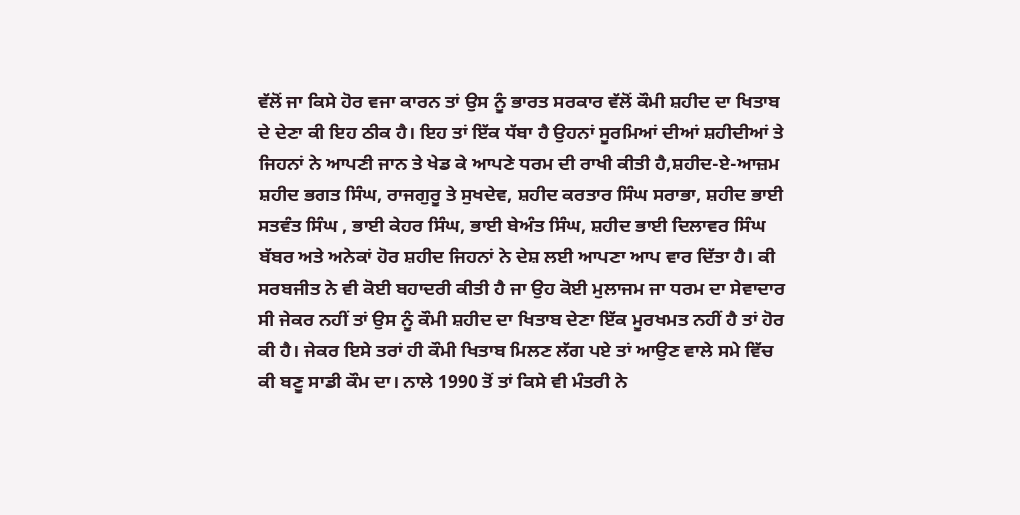ਵੱਲੋਂ ਜਾ ਕਿਸੇ ਹੋਰ ਵਜਾ ਕਾਰਨ ਤਾਂ ਉਸ ਨੂੰ ਭਾਰਤ ਸਰਕਾਰ ਵੱਲੋਂ ਕੌਮੀ ਸ਼ਹੀਦ ਦਾ ਖਿਤਾਬ ਦੇ ਦੇਣਾ ਕੀ ਇਹ ਠੀਕ ਹੈ। ਇਹ ਤਾਂ ਇੱਕ ਧੱਬਾ ਹੈ ਉਹਨਾਂ ਸੂਰਮਿਆਂ ਦੀਆਂ ਸ਼ਹੀਦੀਆਂ ਤੇ ਜਿਹਨਾਂ ਨੇ ਆਪਣੀ ਜਾਨ ਤੇ ਖੇਡ ਕੇ ਆਪਣੇ ਧਰਮ ਦੀ ਰਾਖੀ ਕੀਤੀ ਹੈ,ਸ਼ਹੀਦ-ਏ-ਆਜ਼ਮ ਸ਼ਹੀਦ ਭਗਤ ਸਿੰਘ, ਰਾਜਗੁਰੂ ਤੇ ਸੁਖਦੇਵ, ਸ਼ਹੀਦ ਕਰਤਾਰ ਸਿੰਘ ਸਰਾਭਾ, ਸ਼ਹੀਦ ਭਾਈ ਸਤਵੰਤ ਸਿੰਘ , ਭਾਈ ਕੇਹਰ ਸਿੰਘ, ਭਾਈ ਬੇਅੰਤ ਸਿੰਘ, ਸ਼ਹੀਦ ਭਾਈ ਦਿਲਾਵਰ ਸਿੰਘ ਬੱਬਰ ਅਤੇ ਅਨੇਕਾਂ ਹੋਰ ਸ਼ਹੀਦ ਜਿਹਨਾਂ ਨੇ ਦੇਸ਼ ਲਈ ਆਪਣਾ ਆਪ ਵਾਰ ਦਿੱਤਾ ਹੈ। ਕੀ ਸਰਬਜੀਤ ਨੇ ਵੀ ਕੋਈ ਬਹਾਦਰੀ ਕੀਤੀ ਹੈ ਜਾ ਉਹ ਕੋਈ ਮੁਲਾਜਮ ਜਾ ਧਰਮ ਦਾ ਸੇਵਾਦਾਰ ਸੀ ਜੇਕਰ ਨਹੀਂ ਤਾਂ ਉਸ ਨੂੰ ਕੌਮੀ ਸ਼ਹੀਦ ਦਾ ਖਿਤਾਬ ਦੇਣਾ ਇੱਕ ਮੂਰਖਮਤ ਨਹੀਂ ਹੈ ਤਾਂ ਹੋਰ ਕੀ ਹੈ। ਜੇਕਰ ਇਸੇ ਤਰਾਂ ਹੀ ਕੌਮੀ ਖਿਤਾਬ ਮਿਲਣ ਲੱਗ ਪਏ ਤਾਂ ਆਉਣ ਵਾਲੇ ਸਮੇ ਵਿੱਚ ਕੀ ਬਣੂ ਸਾਡੀ ਕੌਮ ਦਾ। ਨਾਲੇ 1990 ਤੋਂ ਤਾਂ ਕਿਸੇ ਵੀ ਮੰਤਰੀ ਨੇ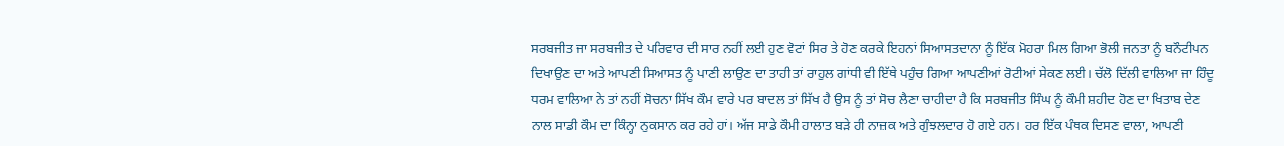ਸਰਬਜੀਤ ਜਾ ਸਰਬਜੀਤ ਦੇ ਪਰਿਵਾਰ ਦੀ ਸਾਰ ਨਹੀਂ ਲਈ ਹੁਣ ਵੋਟਾਂ ਸਿਰ ਤੇ ਹੋਣ ਕਰਕੇ ਇਹਨਾਂ ਸਿਆਸਤਦਾਨਾ ਨੂੰ ਇੱਕ ਮੋਹਰਾ ਮਿਲ ਗਿਆ ਭੋਲੀ ਜਨਤਾ ਨੂੰ ਬਨੌਟੀਪਨ ਦਿਖਾਉਣ ਦਾ ਅਤੇ ਆਪਣੀ ਸਿਆਸਤ ਨੂੰ ਪਾਣੀ ਲਾਉਣ ਦਾ ਤਾਹੀ ਤਾਂ ਰਾਹੁਲ ਗਾਂਧੀ ਵੀ ਇੱਥੇ ਪਹੁੰਚ ਗਿਆ ਆਪਣੀਆਂ ਰੋਟੀਆਂ ਸੇਕਣ ਲਈ। ਚੱਲੋ ਦਿੱਲੀ ਵਾਲਿਆ ਜਾ ਹਿੰਦੂ ਧਰਮ ਵਾਲਿਆ ਨੇ ਤਾਂ ਨਹੀਂ ਸੋਚਨਾ ਸਿੱਖ ਕੌਮ ਵਾਰੇ ਪਰ ਬਾਦਲ ਤਾਂ ਸਿੱਖ ਹੈ ਉਸ ਨੂੰ ਤਾਂ ਸੋਚ ਲੈਣਾ ਚਾਹੀਦਾ ਹੈ ਕਿ ਸਰਬਜੀਤ ਸਿੰਘ ਨੂੰ ਕੌਮੀ ਸ਼ਹੀਦ ਹੋਣ ਦਾ ਖਿਤਾਬ ਦੇਣ ਨਾਲ ਸਾਡੀ ਕੌਮ ਦਾ ਕਿੰਨ੍ਹਾ ਨੁਕਸਾਨ ਕਰ ਰਹੇ ਹਾਂ। ਅੱਜ ਸਾਡੇ ਕੌਮੀ ਹਾਲਾਤ ਬੜੇ ਹੀ ਨਾਜ਼ਕ ਅਤੇ ਗੁੰਝਲਦਾਰ ਹੋ ਗਏ ਹਨ। ਹਰ ਇੱਕ ਪੰਥਕ ਦਿਸਣ ਵਾਲਾ, ਆਪਣੀ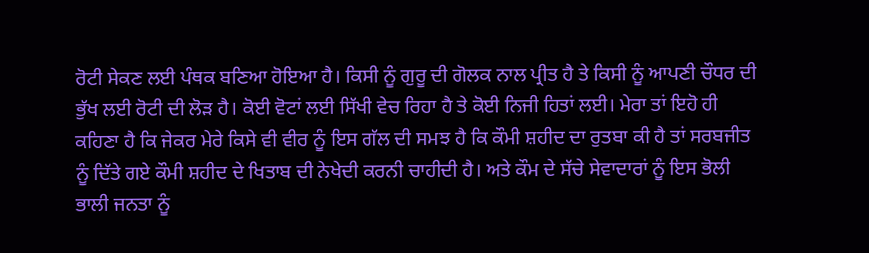ਰੋਟੀ ਸੇਕਣ ਲਈ ਪੰਥਕ ਬਣਿਆ ਹੋਇਆ ਹੈ। ਕਿਸੀ ਨੂੰ ਗੁਰੂ ਦੀ ਗੋਲਕ ਨਾਲ ਪ੍ਰੀਤ ਹੈ ਤੇ ਕਿਸੀ ਨੂੰ ਆਪਣੀ ਚੌਧਰ ਦੀ ਭੁੱਖ ਲਈ ਰੋਟੀ ਦੀ ਲੋੜ ਹੈ। ਕੋਈ ਵੋਟਾਂ ਲਈ ਸਿੱਖੀ ਵੇਚ ਰਿਹਾ ਹੈ ਤੇ ਕੋਈ ਨਿਜੀ ਹਿਤਾਂ ਲਈ। ਮੇਰਾ ਤਾਂ ਇਹੋ ਹੀ ਕਹਿਣਾ ਹੈ ਕਿ ਜੇਕਰ ਮੇਰੇ ਕਿਸੇ ਵੀ ਵੀਰ ਨੂੰ ਇਸ ਗੱਲ ਦੀ ਸਮਝ ਹੈ ਕਿ ਕੌਮੀ ਸ਼ਹੀਦ ਦਾ ਰੁਤਬਾ ਕੀ ਹੈ ਤਾਂ ਸਰਬਜੀਤ ਨੂੰ ਦਿੱਤੇ ਗਏ ਕੌਮੀ ਸ਼ਹੀਦ ਦੇ ਖਿਤਾਬ ਦੀ ਨੇਖੇਦੀ ਕਰਨੀ ਚਾਹੀਦੀ ਹੈ। ਅਤੇ ਕੌਮ ਦੇ ਸੱਚੇ ਸੇਵਾਦਾਰਾਂ ਨੂੰ ਇਸ ਭੋਲੀ ਭਾਲੀ ਜਨਤਾ ਨੂੰ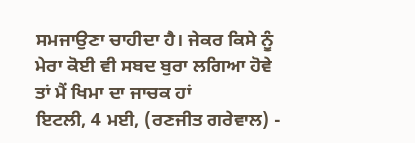ਸਮਜਾਉਣਾ ਚਾਹੀਦਾ ਹੈ। ਜੇਕਰ ਕਿਸੇ ਨੂੰ ਮੇਰਾ ਕੋਈ ਵੀ ਸਬਦ ਬੁਰਾ ਲਗਿਆ ਹੋਵੇ ਤਾਂ ਮੈਂ ਖਿਮਾ ਦਾ ਜਾਚਕ ਹਾਂ
ਇਟਲੀ, 4 ਮਈ, (ਰਣਜੀਤ ਗਰੇਵਾਲ) -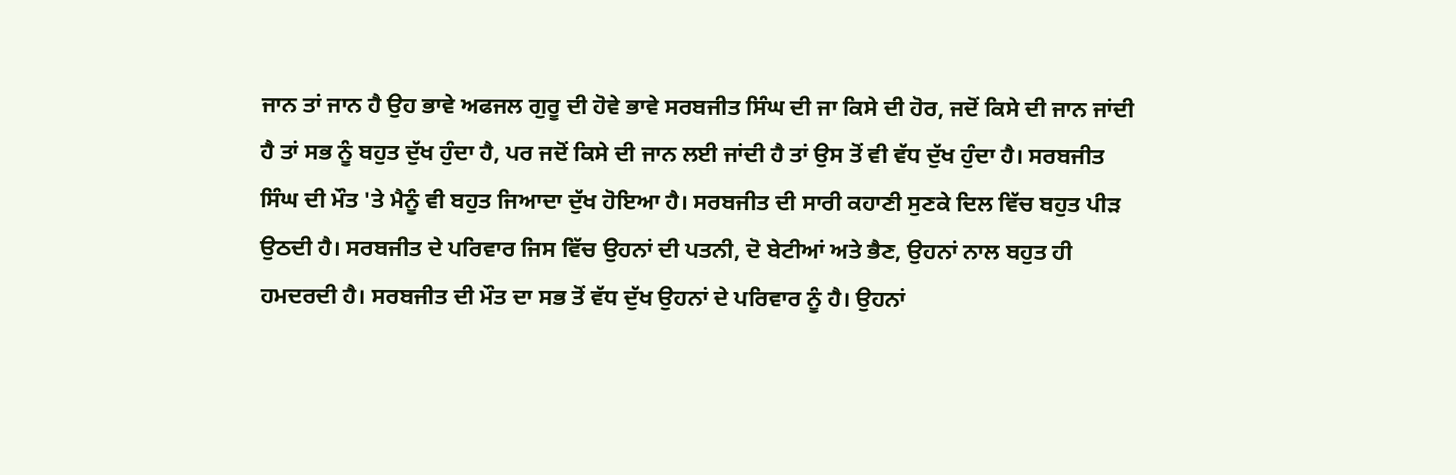ਜਾਨ ਤਾਂ ਜਾਨ ਹੈ ਉਹ ਭਾਵੇ ਅਫਜਲ ਗੁਰੂ ਦੀ ਹੋਵੇ ਭਾਵੇ ਸਰਬਜੀਤ ਸਿੰਘ ਦੀ ਜਾ ਕਿਸੇ ਦੀ ਹੋਰ, ਜਦੋਂ ਕਿਸੇ ਦੀ ਜਾਨ ਜਾਂਦੀ ਹੈ ਤਾਂ ਸਭ ਨੂੰ ਬਹੁਤ ਦੁੱਖ ਹੁੰਦਾ ਹੈ, ਪਰ ਜਦੋਂ ਕਿਸੇ ਦੀ ਜਾਨ ਲਈ ਜਾਂਦੀ ਹੈ ਤਾਂ ਉਸ ਤੋਂ ਵੀ ਵੱਧ ਦੁੱਖ ਹੁੰਦਾ ਹੈ। ਸਰਬਜੀਤ ਸਿੰਘ ਦੀ ਮੌਤ 'ਤੇ ਮੈਨੂੰ ਵੀ ਬਹੁਤ ਜਿਆਦਾ ਦੁੱਖ ਹੋਇਆ ਹੈ। ਸਰਬਜੀਤ ਦੀ ਸਾਰੀ ਕਹਾਣੀ ਸੁਣਕੇ ਦਿਲ ਵਿੱਚ ਬਹੁਤ ਪੀੜ ਉਠਦੀ ਹੈ। ਸਰਬਜੀਤ ਦੇ ਪਰਿਵਾਰ ਜਿਸ ਵਿੱਚ ਉਹਨਾਂ ਦੀ ਪਤਨੀ, ਦੋ ਬੇਟੀਆਂ ਅਤੇ ਭੈਣ, ਉਹਨਾਂ ਨਾਲ ਬਹੁਤ ਹੀ ਹਮਦਰਦੀ ਹੈ। ਸਰਬਜੀਤ ਦੀ ਮੌਤ ਦਾ ਸਭ ਤੋਂ ਵੱਧ ਦੁੱਖ ਉਹਨਾਂ ਦੇ ਪਰਿਵਾਰ ਨੂੰ ਹੈ। ਉਹਨਾਂ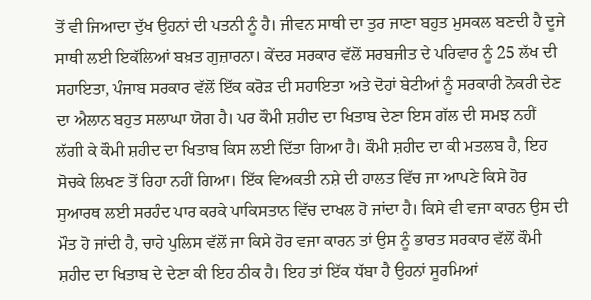ਤੋਂ ਵੀ ਜਿਆਦਾ ਦੁੱਖ ਉਹਨਾਂ ਦੀ ਪਤਨੀ ਨੂੰ ਹੈ। ਜੀਵਨ ਸਾਥੀ ਦਾ ਤੁਰ ਜਾਣਾ ਬਹੁਤ ਮੁਸਕਲ ਬਣਦੀ ਹੈ ਦੂਜੇ ਸਾਥੀ ਲਈ ਇਕੱਲਿਆਂ ਬਖ਼ਤ ਗੁਜ਼ਾਰਨਾ। ਕੇਂਦਰ ਸਰਕਾਰ ਵੱਲੋਂ ਸਰਬਜੀਤ ਦੇ ਪਰਿਵਾਰ ਨੂੰ 25 ਲੱਖ ਦੀ ਸਹਾਇਤਾ, ਪੰਜਾਬ ਸਰਕਾਰ ਵੱਲੋਂ ਇੱਕ ਕਰੋੜ ਦੀ ਸਹਾਇਤਾ ਅਤੇ ਦੋਹਾਂ ਬੇਟੀਆਂ ਨੂੰ ਸਰਕਾਰੀ ਨੋਕਰੀ ਦੇਣ ਦਾ ਐਲਾਨ ਬਹੁਤ ਸਲਾਘਾ ਯੋਗ ਹੈ। ਪਰ ਕੌਮੀ ਸ਼ਹੀਦ ਦਾ ਖਿਤਾਬ ਦੇਣਾ ਇਸ ਗੱਲ ਦੀ ਸਮਝ ਨਹੀਂ ਲੱਗੀ ਕੇ ਕੌਮੀ ਸ਼ਹੀਦ ਦਾ ਖਿਤਾਬ ਕਿਸ ਲਈ ਦਿੱਤਾ ਗਿਆ ਹੈ। ਕੌਮੀ ਸ਼ਹੀਦ ਦਾ ਕੀ ਮਤਲਬ ਹੈ, ਇਹ ਸੋਚਕੇ ਲਿਖਣ ਤੋਂ ਰਿਹਾ ਨਹੀਂ ਗਿਆ। ਇੱਕ ਵਿਅਕਤੀ ਨਸ਼ੇ ਦੀ ਹਾਲਤ ਵਿੱਚ ਜਾ ਆਪਣੇ ਕਿਸੇ ਹੋਰ ਸੁਆਰਥ ਲਈ ਸਰਹੰਦ ਪਾਰ ਕਰਕੇ ਪਾਕਿਸਤਾਨ ਵਿੱਚ ਦਾਖਲ ਹੋ ਜਾਂਦਾ ਹੈ। ਕਿਸੇ ਵੀ ਵਜਾ ਕਾਰਨ ਉਸ ਦੀ ਮੌਤ ਹੋ ਜਾਂਦੀ ਹੈ, ਚਾਹੇ ਪੁਲਿਸ ਵੱਲੋਂ ਜਾ ਕਿਸੇ ਹੋਰ ਵਜਾ ਕਾਰਨ ਤਾਂ ਉਸ ਨੂੰ ਭਾਰਤ ਸਰਕਾਰ ਵੱਲੋਂ ਕੌਮੀ ਸ਼ਹੀਦ ਦਾ ਖਿਤਾਬ ਦੇ ਦੇਣਾ ਕੀ ਇਹ ਠੀਕ ਹੈ। ਇਹ ਤਾਂ ਇੱਕ ਧੱਬਾ ਹੈ ਉਹਨਾਂ ਸੂਰਮਿਆਂ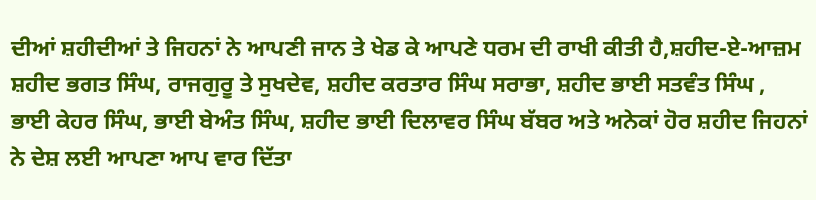ਦੀਆਂ ਸ਼ਹੀਦੀਆਂ ਤੇ ਜਿਹਨਾਂ ਨੇ ਆਪਣੀ ਜਾਨ ਤੇ ਖੇਡ ਕੇ ਆਪਣੇ ਧਰਮ ਦੀ ਰਾਖੀ ਕੀਤੀ ਹੈ,ਸ਼ਹੀਦ-ਏ-ਆਜ਼ਮ ਸ਼ਹੀਦ ਭਗਤ ਸਿੰਘ, ਰਾਜਗੁਰੂ ਤੇ ਸੁਖਦੇਵ, ਸ਼ਹੀਦ ਕਰਤਾਰ ਸਿੰਘ ਸਰਾਭਾ, ਸ਼ਹੀਦ ਭਾਈ ਸਤਵੰਤ ਸਿੰਘ , ਭਾਈ ਕੇਹਰ ਸਿੰਘ, ਭਾਈ ਬੇਅੰਤ ਸਿੰਘ, ਸ਼ਹੀਦ ਭਾਈ ਦਿਲਾਵਰ ਸਿੰਘ ਬੱਬਰ ਅਤੇ ਅਨੇਕਾਂ ਹੋਰ ਸ਼ਹੀਦ ਜਿਹਨਾਂ ਨੇ ਦੇਸ਼ ਲਈ ਆਪਣਾ ਆਪ ਵਾਰ ਦਿੱਤਾ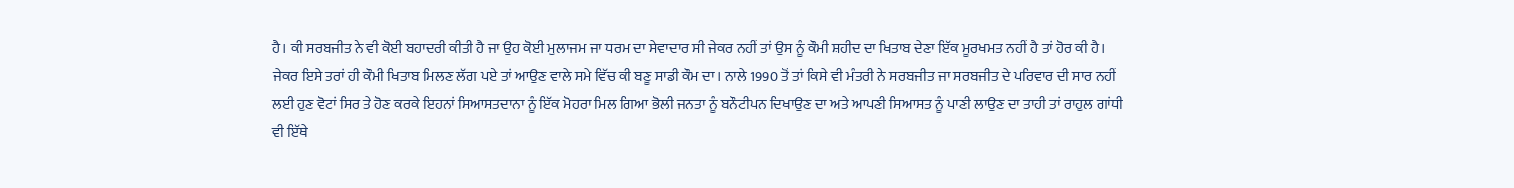ਹੈ। ਕੀ ਸਰਬਜੀਤ ਨੇ ਵੀ ਕੋਈ ਬਹਾਦਰੀ ਕੀਤੀ ਹੈ ਜਾ ਉਹ ਕੋਈ ਮੁਲਾਜਮ ਜਾ ਧਰਮ ਦਾ ਸੇਵਾਦਾਰ ਸੀ ਜੇਕਰ ਨਹੀਂ ਤਾਂ ਉਸ ਨੂੰ ਕੌਮੀ ਸ਼ਹੀਦ ਦਾ ਖਿਤਾਬ ਦੇਣਾ ਇੱਕ ਮੂਰਖਮਤ ਨਹੀਂ ਹੈ ਤਾਂ ਹੋਰ ਕੀ ਹੈ। ਜੇਕਰ ਇਸੇ ਤਰਾਂ ਹੀ ਕੌਮੀ ਖਿਤਾਬ ਮਿਲਣ ਲੱਗ ਪਏ ਤਾਂ ਆਉਣ ਵਾਲੇ ਸਮੇ ਵਿੱਚ ਕੀ ਬਣੂ ਸਾਡੀ ਕੌਮ ਦਾ। ਨਾਲੇ 1990 ਤੋਂ ਤਾਂ ਕਿਸੇ ਵੀ ਮੰਤਰੀ ਨੇ ਸਰਬਜੀਤ ਜਾ ਸਰਬਜੀਤ ਦੇ ਪਰਿਵਾਰ ਦੀ ਸਾਰ ਨਹੀਂ ਲਈ ਹੁਣ ਵੋਟਾਂ ਸਿਰ ਤੇ ਹੋਣ ਕਰਕੇ ਇਹਨਾਂ ਸਿਆਸਤਦਾਨਾ ਨੂੰ ਇੱਕ ਮੋਹਰਾ ਮਿਲ ਗਿਆ ਭੋਲੀ ਜਨਤਾ ਨੂੰ ਬਨੌਟੀਪਨ ਦਿਖਾਉਣ ਦਾ ਅਤੇ ਆਪਣੀ ਸਿਆਸਤ ਨੂੰ ਪਾਣੀ ਲਾਉਣ ਦਾ ਤਾਹੀ ਤਾਂ ਰਾਹੁਲ ਗਾਂਧੀ ਵੀ ਇੱਥੇ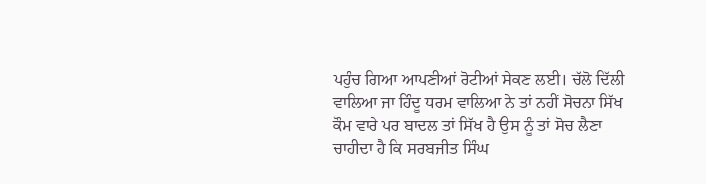ਪਹੁੰਚ ਗਿਆ ਆਪਣੀਆਂ ਰੋਟੀਆਂ ਸੇਕਣ ਲਈ। ਚੱਲੋ ਦਿੱਲੀ ਵਾਲਿਆ ਜਾ ਹਿੰਦੂ ਧਰਮ ਵਾਲਿਆ ਨੇ ਤਾਂ ਨਹੀਂ ਸੋਚਨਾ ਸਿੱਖ ਕੌਮ ਵਾਰੇ ਪਰ ਬਾਦਲ ਤਾਂ ਸਿੱਖ ਹੈ ਉਸ ਨੂੰ ਤਾਂ ਸੋਚ ਲੈਣਾ ਚਾਹੀਦਾ ਹੈ ਕਿ ਸਰਬਜੀਤ ਸਿੰਘ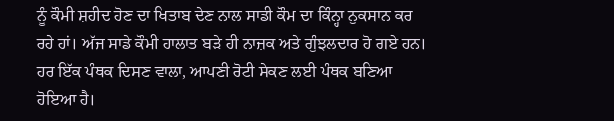ਨੂੰ ਕੌਮੀ ਸ਼ਹੀਦ ਹੋਣ ਦਾ ਖਿਤਾਬ ਦੇਣ ਨਾਲ ਸਾਡੀ ਕੌਮ ਦਾ ਕਿੰਨ੍ਹਾ ਨੁਕਸਾਨ ਕਰ ਰਹੇ ਹਾਂ। ਅੱਜ ਸਾਡੇ ਕੌਮੀ ਹਾਲਾਤ ਬੜੇ ਹੀ ਨਾਜ਼ਕ ਅਤੇ ਗੁੰਝਲਦਾਰ ਹੋ ਗਏ ਹਨ। ਹਰ ਇੱਕ ਪੰਥਕ ਦਿਸਣ ਵਾਲਾ, ਆਪਣੀ ਰੋਟੀ ਸੇਕਣ ਲਈ ਪੰਥਕ ਬਣਿਆ ਹੋਇਆ ਹੈ।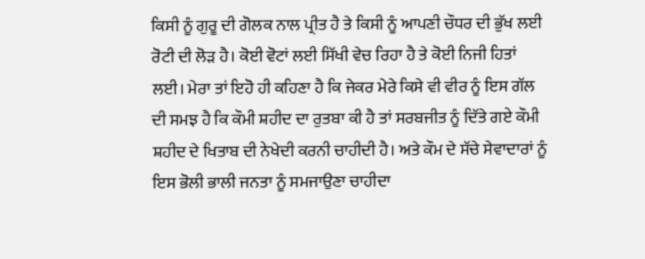ਕਿਸੀ ਨੂੰ ਗੁਰੂ ਦੀ ਗੋਲਕ ਨਾਲ ਪ੍ਰੀਤ ਹੈ ਤੇ ਕਿਸੀ ਨੂੰ ਆਪਣੀ ਚੌਧਰ ਦੀ ਭੁੱਖ ਲਈ ਰੋਟੀ ਦੀ ਲੋੜ ਹੈ। ਕੋਈ ਵੋਟਾਂ ਲਈ ਸਿੱਖੀ ਵੇਚ ਰਿਹਾ ਹੈ ਤੇ ਕੋਈ ਨਿਜੀ ਹਿਤਾਂ ਲਈ। ਮੇਰਾ ਤਾਂ ਇਹੋ ਹੀ ਕਹਿਣਾ ਹੈ ਕਿ ਜੇਕਰ ਮੇਰੇ ਕਿਸੇ ਵੀ ਵੀਰ ਨੂੰ ਇਸ ਗੱਲ ਦੀ ਸਮਝ ਹੈ ਕਿ ਕੌਮੀ ਸ਼ਹੀਦ ਦਾ ਰੁਤਬਾ ਕੀ ਹੈ ਤਾਂ ਸਰਬਜੀਤ ਨੂੰ ਦਿੱਤੇ ਗਏ ਕੌਮੀ ਸ਼ਹੀਦ ਦੇ ਖਿਤਾਬ ਦੀ ਨੇਖੇਦੀ ਕਰਨੀ ਚਾਹੀਦੀ ਹੈ। ਅਤੇ ਕੌਮ ਦੇ ਸੱਚੇ ਸੇਵਾਦਾਰਾਂ ਨੂੰ ਇਸ ਭੋਲੀ ਭਾਲੀ ਜਨਤਾ ਨੂੰ ਸਮਜਾਉਣਾ ਚਾਹੀਦਾ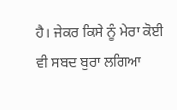ਹੈ। ਜੇਕਰ ਕਿਸੇ ਨੂੰ ਮੇਰਾ ਕੋਈ ਵੀ ਸਬਦ ਬੁਰਾ ਲਗਿਆ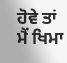ਹੋਵੇ ਤਾਂ ਮੈਂ ਖਿਮਾ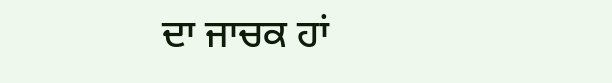ਦਾ ਜਾਚਕ ਹਾਂ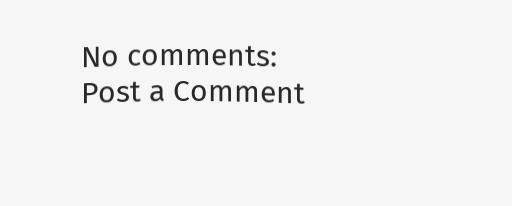No comments:
Post a Comment